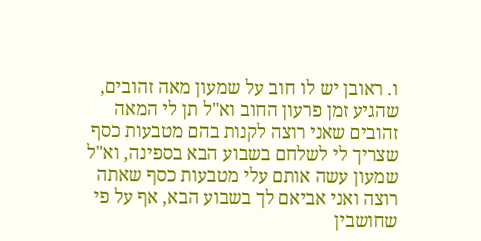ו. ראובן יש לו חוב על שמעון מאה זהובים, שהגיע זמן פרעון החוב וא"ל תן לי המאה זהובים שאני רוצה לקנות בהם מטבעות כסף שצריך לי לשלחם בשבוע הבא בספינה, וא"ל שמעון עשה אותם עלי מטבעות כסף שאתה רוצה ואני אביאם לך בשבוע הבא, אף על פי שחושבין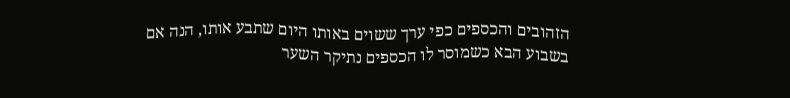הזהובים והכספים כפי ערך ששוים באותו היום שתבע אותו, הנה אם בשבוע הבא כשמוסר לו הכספים נתיקר השער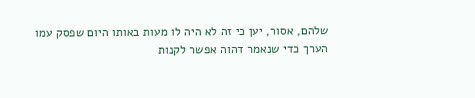שלהם, אסור, יען כי זה לא היה לו מעות באותו היום שפסק עמו הערך כדי שנאמר דהוה אפשר לקנות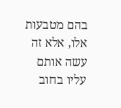בהם מטבעות אלו, אלא זה עשה אותם עליו בחוב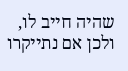שהיה חייב לו, ולכן אם נתייקרו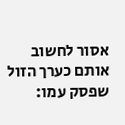אסור לחשוב אותם כערך הזול שפסק עמו: